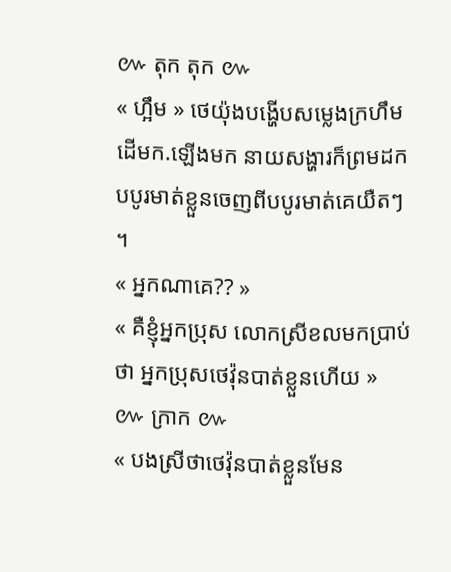៚ តុក តុក ៚
« ហ្អឹម » ថេយ៉ុងបង្ហើបសម្លេងក្រហឹមដើមក.ឡើងមក នាយសង្ហារក៏ព្រមដកបបូរមាត់ខ្លួនចេញពីបបូរមាត់គេយឺតៗ ។
« អ្នកណាគេ?? »
« គឺខ្ញុំអ្នកប្រុស លោកស្រីខលមកប្រាប់ថា អ្នកប្រុសថេវ៉ុនបាត់ខ្លួនហើយ »
៚ ក្រាក ៚
« បងស្រីថាថេវ៉ុនបាត់ខ្លួនមែន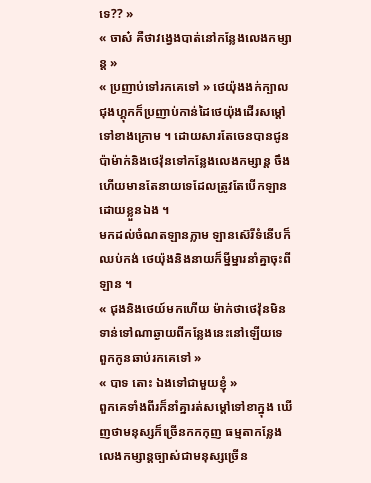ទេ?? »
« ចាស៎ គឺថាវង្វេងបាត់នៅកន្លែងលេងកម្សាន្ត »
« ប្រញាប់ទៅរកគេទៅ » ថេយ៉ុងងក់ក្បាល ជុងហ្គុកក៏ប្រញាប់កាន់ដៃថេយ៉ុងដើរសម្ដៅទៅខាងក្រោម ។ ដោយសារតែចេនបានជូនប៉ាម៉ាក់និងថេវ៉ុនទៅកន្លែងលេងកម្សាន្ត ចឹងហើយមានតែនាយទេដែលត្រូវតែបើកឡានដោយខ្លួនឯង ។
មកដល់ចំណតឡានភ្លាម ឡានស៊េរីទំនើបក៏ឈប់កង់ ថេយ៉ុងនិងនាយក៏ម្នីម្នារនាំគ្នាចុះពីឡាន ។
« ជុងនិងថេយ៍មកហើយ ម៉ាក់ថាថេវ៉ុនមិនទាន់ទៅណាឆ្ងាយពីកន្លែងនេះនៅឡើយទេ ពួកកូនឆាប់រកគេទៅ »
« បាទ តោះ ឯងទៅជាមួយខ្ញុំ »
ពួកគេទាំងពីរក៏នាំគ្នារត់សម្ដៅទៅខាក្នុង ឃើញថាមនុស្សក៏ច្រើនកកកុញ ធម្មតាកន្លែងលេងកម្សាន្តច្បាស់ជាមនុស្សច្រើន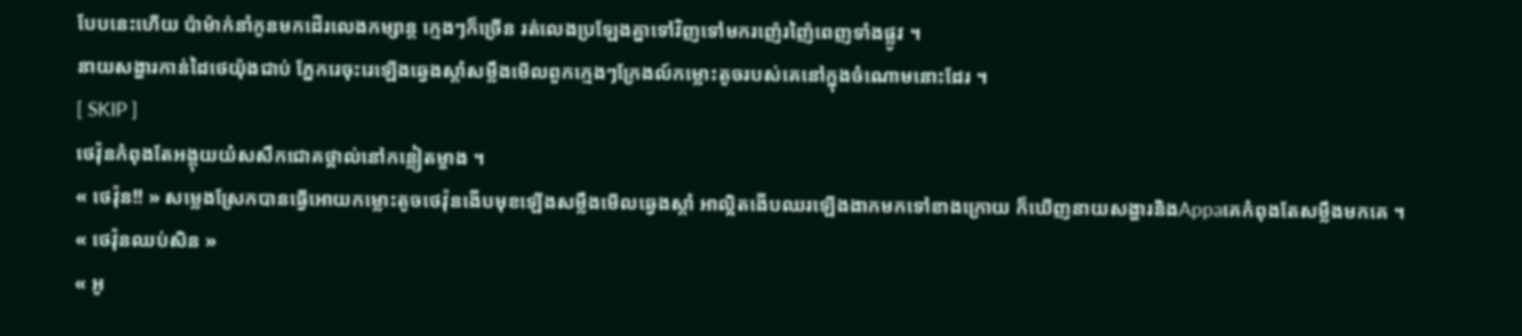បែបនេះហើយ ប៉ាម៉ាក់នាំកូនមកដើរលេងកម្សាន្ត ក្មេងៗក៏ច្រើន រត់លេងប្រឡែងគ្នាទៅវិញទៅមករញ៉េរញ៉ៃពេញទាំងផ្លូវ ។
នាយសង្ហារកាន់ដៃថេយ៉ុងជាប់ ភ្នែករេចុះរេឡើងឆ្វេងស្ដាំសម្លឹងមើលពួកក្មេងៗក្រែងល៍កម្លោះតូចរបស់គេនៅក្នុងចំណោមនោះដែរ ។
[ SKIP ]
ថេវ៉ុនកំពុងតែអង្គុយយំសសឹកជោគថ្ពាល់នៅកន្លៀតម្ខាង ។
« ថេវ៉ុន!! » សម្លេងស្រែកបានធ្វើអោយកម្លោះតូចថេវ៉ុនងើបមុខឡើងសម្លឹងមើលឆ្វេងស្ដាំ អាល្អិតងើបឈរឡើងងាកមកទៅខាងក្រោយ ក៏ឃើញនាយសង្ហារនិងAppaគេកំពុងតែសម្លឹងមកគេ ។
« ថេវ៉ុនឈប់សិន »
« អូ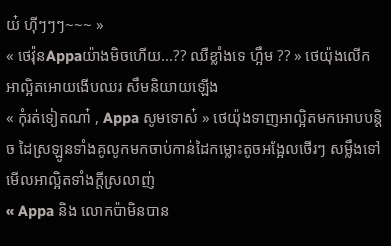យ៎ ហុីៗៗៗ~~~ »
« ថេវ៉ុនAppaយ៉ាងមិចហើយ...?? ឈឺខ្លាំងទេ ហ្អឹម ?? » ថេយ៉ុងលើកអាល្អិតអោយងើបឈរ សឹមនិយាយឡើង
« កុំរត់ទៀតណា៎ , Appa សូមទោស៎ » ថេយ៉ុងទាញអាល្អិតមកអោបបន្តិច ដៃស្រឡូនទាំងគូលូកមកចាប់កាន់ដៃកម្លោះតូចអង្អែលថើរៗ សម្លឹងទៅមើលអាល្អិតទាំងក្តីស្រលាញ់
« Appa និង លោកប៉ាមិនបាន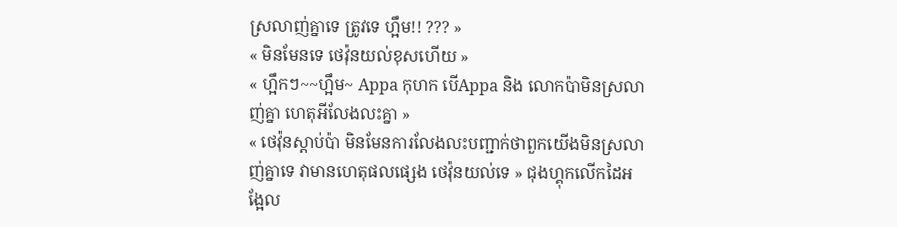ស្រលាញ់គ្នាទេ ត្រូវទេ ហ្អឹម!! ??? »
« មិនមែនទេ ថេវ៉ុនយល់ខុសហើយ »
« ហ្អឹកៗ~~ហ្អឹម~ Appa កុហក បើAppa និង លោកប៉ាមិនស្រលាញ់គ្នា ហេតុអីលែងលះគ្នា »
« ថេវ៉ុនស្ដាប់ប៉ា មិនមែនការលែងលះបញ្ជាក់ថាពួកយើងមិនស្រលាញ់គ្នាទេ វាមានហេតុផលផ្សេង ថេវ៉ុនយល់ទេ » ជុងហ្គុកលើកដៃអង្អែល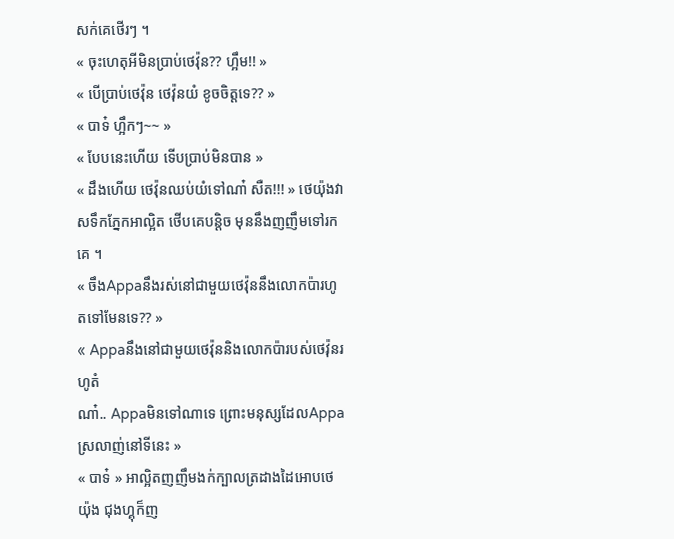សក់គេថើរៗ ។
« ចុះហេតុអីមិនប្រាប់ថេវ៉ុន?? ហ្អឹម!! »
« បើប្រាប់ថេវ៉ុន ថេវ៉ុនយំ ខូចចិត្តទេ?? »
« បាទ៎ ហ្អឹកៗ~~ »
« បែបនេះហើយ ទើបប្រាប់មិនបាន »
« ដឹងហើយ ថេវ៉ុនឈប់យំទៅណា៎ សឺត!!! » ថេយ៉ុងវាសទឹកភ្នែកអាល្អិត ថើបគេបន្តិច មុននឹងញញឹមទៅរកគេ ។
« ចឹងAppaនឹងរស់នៅជាមួយថេវ៉ុននឹងលោកប៉ារហូតទៅមែនទេ?? »
« Appaនឹងនៅជាមួយថេវ៉ុននិងលោកប៉ារបស់ថេវ៉ុនរហូតំ
ណា៎.. Appaមិនទៅណាទេ ព្រោះមនុស្សដែលAppaស្រលាញ់នៅទីនេះ »
« បាទ៎ » អាល្អិតញញឹមងក់ក្បាលត្រដាងដៃអោបថេយ៉ុង ជុងហ្គុក៏ញ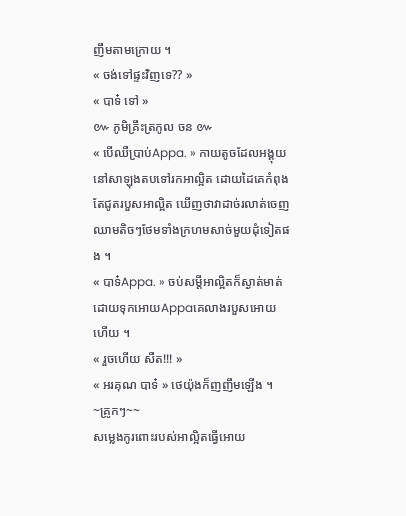ញឹមតាមក្រោយ ។
« ចង់ទៅផ្ទះវិញទេ?? »
« បាទ៎ ទៅ »
៚ ភូមិគ្រឹះត្រកូល ចន ៚
« បើឈឺប្រាប់Appa. » កាយតូចដែលអង្គុយនៅសាឡុងតបទៅរកអាល្អិត ដោយដៃគេកំពុងតែជូតរបួសអាល្អិត ឃើញថាវាដាច់រលាត់ចេញឈាមតិចៗថែមទាំងក្រហមសាច់មួយដុំទៀតផង ។
« បាទ៎Appa. » ចប់សម្ដីអាល្អិតក៏ស្ងាត់មាត់ដោយទុកអោយAppaគេលាងរបួសអោយហើយ ។
« រួចហើយ សឺត!!! »
« អរគុណ បាទ៎ » ថេយ៉ុងក៏ញញឹមឡើង ។
~គ្រូកៗ~~
សម្លេងកូរពោះរបស់អាល្អិតធ្វើអោយ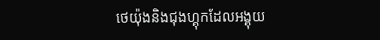ថេយ៉ុងនិងជុងហ្គុកដែលអង្គុយ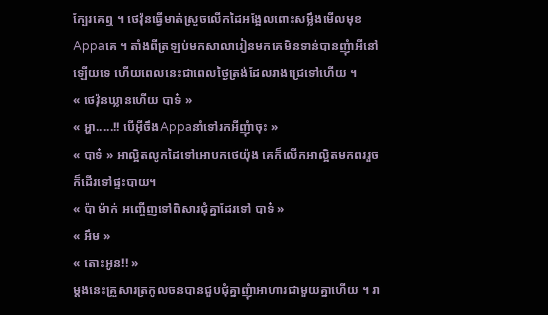ក្បែរគេឮ ។ ថេវ៉ុនធ្វើមាត់ស្រួចលើកដៃអង្អែលពោះសម្លឹងមើលមុខAppaគេ ។ តាំងពីត្រឡប់មកសាលារៀនមកគេមិនទាន់បានញុំាអីនៅឡើយទេ ហើយពេលនេះជាពេលថ្ងៃត្រង់ដែលរាងជ្រេទៅហើយ ។
« ថេវ៉ុនឃ្លានហើយ បាទ៎ »
« អ្ហា.....!! បើអ៊ីចឹងAppaនាំទៅរកអីញុំាចុះ »
« បាទ៎ » អាល្អិតលូកដៃទៅអោបកថេយ៉ុង គេក៏លើកអាល្អិតមកពររួចក៏ដើរទៅផ្ទះបាយ។
« ប៉ា ម៉ាក់ អញ្ចើញទៅពិសារជុំគ្នាដែរទៅ បាទ៎ »
« អឹម »
« តោះអូន!! »
ម្តងនេះគ្រួសារត្រកូលចនបានជួបជុំគ្នាញុំាអាហារជាមួយគ្នាហើយ ។ រា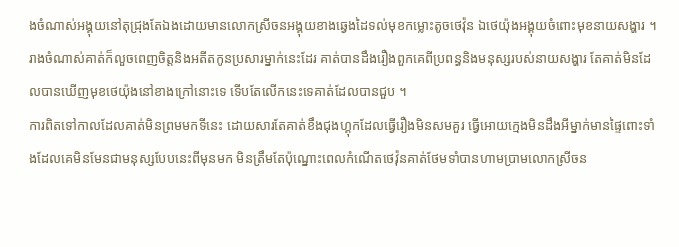ងចំណាស់អង្គុយនៅតុជ្រុងតែឯងដោយមានលោកស្រីចនអង្គុយខាងឆ្វេងដៃទល់មុខកម្លោះតូចថេវ៉ុន ឯថេយ៉ុងអង្គុយចំពោះមុខនាយសង្ហារ ។ រាងចំណាស់គាត់ក៏លួចពេញចិត្តនិងអតីតកូនប្រសារម្នាក់នេះដែរ គាត់បានដឹងរឿងពួកគេពីប្រពន្ធនិងមនុស្សរបស់នាយសង្ហារ តែគាត់មិនដែលបានឃើញមុខថេយ៉ុងនៅខាងក្រៅនោះទេ ទើបតែលើកនេះទេគាត់ដែលបានជួប ។
ការពិតទៅកាលដែលគាត់មិនព្រមមកទីនេះ ដោយសារតែគាត់ខឹងជុងហ្គុកដែលធ្វើរឿងមិនសមគួរ ធ្វើអោយក្មេងមិនដឹងអីម្នាក់មានផ្ទៃពោះទាំងដែលគេមិនមែនជាមនុស្សបែបនេះពីមុនមក មិនត្រឹមតែប៉ុណ្នោះពេលកំណើតថេវ៉ុនគាត់ថែមទាំបានហាមប្រាមលោកស្រីចន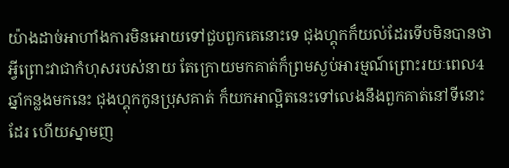យ៉ាងដាច់អាហាំងការមិនអោយទៅជួបពួកគេនោះទេ ជុងហ្គុកក៏យល់ដែរទើបមិនបានថាអ្វីព្រោះវាជាកំហុសរបស់នាយ តែក្រោយមកគាត់ក៏ព្រមស្ងប់អារម្មណ៍ព្រោះរយៈពេល4ឆ្នាំកន្លងមកនេះ ជុងហ្គុកកូនប្រុសគាត់ ក៏យកអាល្អិតនេះទៅលេងនឹងពួកគាត់នៅទីនោះដែរ ហើយស្នាមញ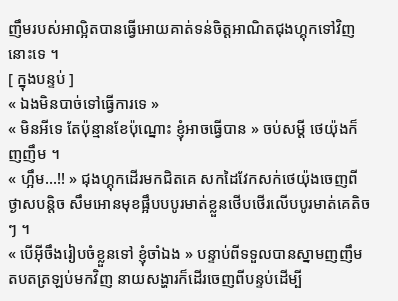ញឹមរបស់អាល្អិតបានធ្វើអោយគាត់ទន់ចិត្តអាណិតជុងហ្គុកទៅវិញនោះទេ ។
[ ក្នុងបន្ទប់ ]
« ឯងមិនបាច់ទៅធ្វើការទេ »
« មិនអីទេ តែប៉ុន្មានខែប៉ុណ្នោះ ខ្ញុំអាចធ្វើបាន » ចប់សម្ដី ថេយ៉ុងក៏ញញឹម ។
« ហ្អឹម...!! » ជុងហ្គុកដើរមកជិតគេ សកដៃវែកសក់ថេយ៉ុងចេញពីថ្ងាសបន្តិច សឹមអោនមុខផ្អឹបបបូរមាត់ខ្លួនថើបថើរលើបបូរមាត់គេតិចៗ ។
« បើអ៊ីចឹងរៀបចំខ្លួនទៅ ខ្ញុំចាំឯង » បន្ទាប់ពីទទួលបានស្នាមញញឹមតបតត្រឡប់មកវិញ នាយសង្ហារក៏ដើរចេញពីបន្ទប់ដើម្បី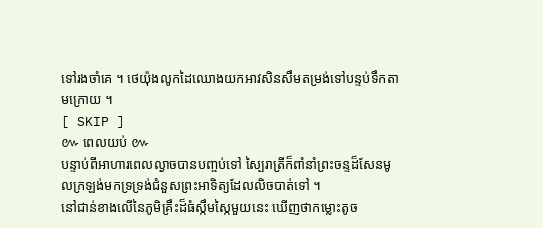ទៅរងចាំគេ ។ ថេយ៉ុងលូកដៃឈោងយកអាវសិនសឹមតម្រង់ទៅបន្ទប់ទឹកតាមក្រោយ ។
[ SKIP ]
៚ ពេលយប់ ៚
បន្ទាប់ពីអាហារពេលល្ងាចបានបញ្ចប់ទៅ ស្បៃរាត្រីក៏ពាំនាំព្រះចន្ទដ៏សែនមូលក្រឡង់មកទ្រទ្រង់ជំនួសព្រះអាទិត្យដែលលិចបាត់ទៅ ។
នៅជាន់ខាងលើនៃភូមិគ្រឹះដ៏ធំស្កឹមស្កៃមួយនេះ ឃើញថាកម្លោះតូច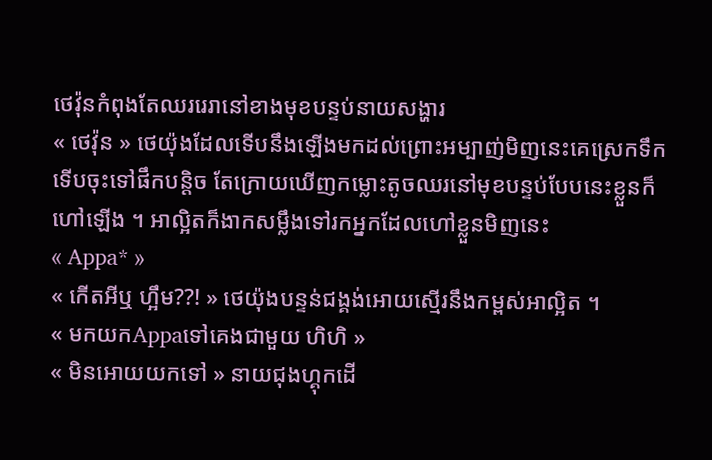ថេវ៉ុនកំពុងតែឈររេរានៅខាងមុខបន្ទប់នាយសង្ហារ
« ថេវ៉ុន » ថេយ៉ុងដែលទើបនឹងឡើងមកដល់ព្រោះអម្បាញ់មិញនេះគេស្រេកទឹកទើបចុះទៅផឹកបន្តិច តែក្រោយឃើញកម្លោះតូចឈរនៅមុខបន្ទប់បែបនេះខ្លួនក៏ហៅឡើង ។ អាល្អិតក៏ងាកសម្លឹងទៅរកអ្នកដែលហៅខ្លួនមិញនេះ
« Appa* »
« កើតអីឬ ហ្អឹម??! » ថេយ៉ុងបន្ទន់ជង្គង់អោយស្មើរនឹងកម្ពស់អាល្អិត ។
« មកយកAppaទៅគេងជាមួយ ហិហិ »
« មិនអោយយកទៅ » នាយជុងហ្គុកដើ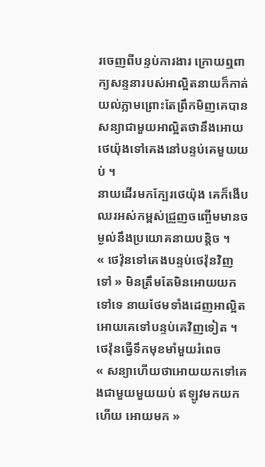រចេញពីបន្ទប់ការងារ ក្រោយឮពាក្យសន្ទនារបស់អាល្អិតនាយក៏កាត់យល់ភ្លាមព្រោះតែព្រឹកមិញគេបានសន្យាជាមួយអាល្អិតថានឹងអោយថេយ៉ុងទៅគេងនៅបន្ទប់គេមួយយប់ ។
នាយដើរមកក្បែរថេយ៉ុង គេក៏ងើបឈរអស់កម្ពស់ជ្រួញចញ្ចើមមានចម្ងល់នឹងប្រយោគនាយបន្តិច ។
« ថេវ៉ុនទៅគេងបន្ទប់ថេវ៉ុនវិញទៅ » មិនត្រឹមតែមិនអោយយកទៅទេ នាយថែមទាំងដេញអាល្អិតអោយគេទៅបន្ទប់គេវិញទៀត ។ ថេវ៉ុនធ្វើទឹកមុខមាំមួយរំពេច
« សន្យាហើយថាអោយយកទៅគេងជាមួយមួយយប់ ឥឡូវមកយកហើយ អោយមក »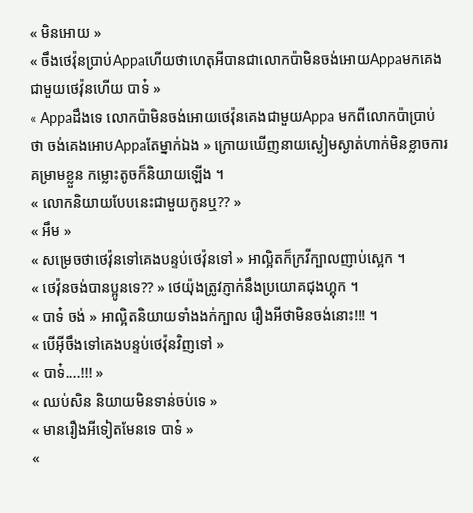« មិនអោយ »
« ចឹងថេវ៉ុនប្រាប់Appaហើយថាហេតុអីបានជាលោកប៉ាមិនចង់អោយAppaមកគេងជាមួយថេវ៉ុនហើយ បាទ៎ »
« Appaដឹងទេ លោកប៉ាមិនចង់អោយថេវ៉ុនគេងជាមួយAppa មកពីលោកប៉ាប្រាប់ថា ចង់គេងអោបAppaតែម្នាក់ឯង » ក្រោយឃើញនាយស្ងៀមស្ងាត់ហាក់មិនខ្លាចការគម្រាមខ្លួន កម្លោះតូចក៏និយាយឡើង ។
« លោកនិយាយបែបនេះជាមួយកូនឬ?? »
« អឹម »
« សម្រេចថាថេវ៉ុនទៅគេងបន្ទប់ថេវ៉ុនទៅ » អាល្អិតក៏ក្រវីក្បាលញាប់ស្អេក ។
« ថេវ៉ុនចង់បានប្អូនទេ?? » ថេយ៉ុងត្រូវភ្ញាក់នឹងប្រយោគជុងហ្គុក ។
« បាទ៎ ចង់ » អាល្អិតនិយាយទាំងងក់ក្បាល រឿងអីថាមិនចង់នោះ!!! ។
« បើអ៊ីចឹងទៅគេងបន្ទប់ថេវ៉ុនវិញទៅ »
« បាទ៎....!!! »
« ឈប់សិន និយាយមិនទាន់ចប់ទេ »
« មានរឿងអីទៀតមែនទេ បាទ៎ »
«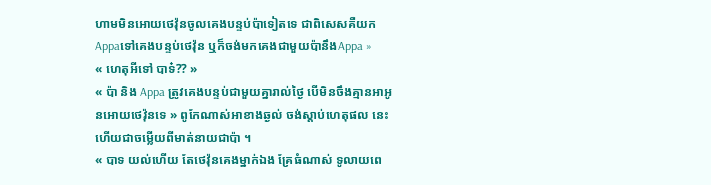ហាមមិនអោយថេវ៉ុនចូលគេងបន្ទប់ប៉ាទៀតទេ ជាពិសេសគឺយកAppaទៅគេងបន្ទប់ថេវ៉ុន ឬក៏ចង់មកគេងជាមួយប៉ានឹងAppa »
« ហេតុអីទៅ បាទ៎?? »
« ប៉ា និង Appa ត្រូវគេងបន្ទប់ជាមួយគ្នារាល់ថ្ងៃ បើមិនចឹងគ្មានអាអូនអោយថេវ៉ុនទេ » ពូកែណាស់អាខាងឆ្ងល់ ចង់ស្ដាប់ហេតុផល នេះហើយជាចម្លើយពីមាត់នាយជាប៉ា ។
« បាទ យល់ហើយ តែថេវ៉ុនគេងម្នាក់ឯង គ្រែធំណាស់ ទូលាយពេ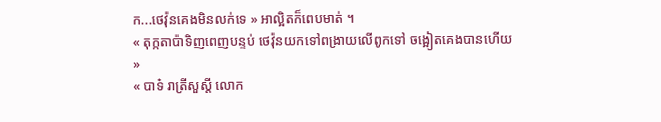ក...ថេវ៉ុនគេងមិនលក់ទេ » អាល្អិតក៏ពេបមាត់ ។
« តុក្កតាប៉ាទិញពេញបន្ទប់ ថេវ៉ុនយកទៅពង្រាយលើពូកទៅ ចង្អៀតគេងបានហើយ »
« បាទ៎ រាត្រីសួស្ដី លោក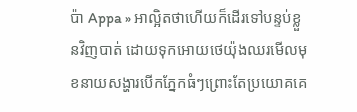ប៉ា Appa » អាល្អិតថាហើយក៏ដើរទៅបន្ទប់ខ្លួនវិញបាត់ ដោយទុកអោយថេយ៉ុងឈរមើលមុខនាយសង្ហារបើកភ្នែកធំៗព្រោះតែប្រយោគគេ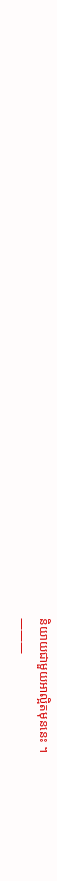និយាយជាមួយអាល្អិតមុននេះ ។
———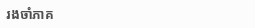រងចាំភាគ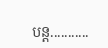បន្ត...........